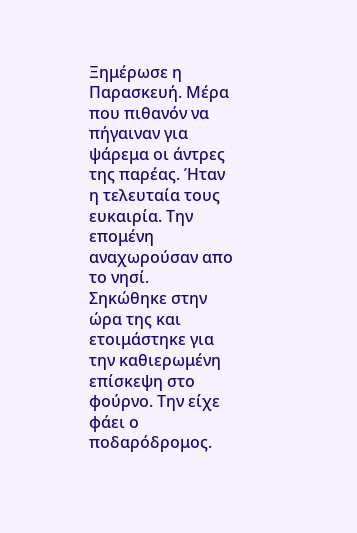Ξημέρωσε η Παρασκευή. Μέρα που πιθανόν να πήγαιναν για ψάρεμα οι άντρες της παρέας. Ήταν η τελευταία τους ευκαιρία. Την επομένη αναχωρούσαν απο το νησί.
Σηκώθηκε στην ώρα της και ετοιμάστηκε για την καθιερωμένη επίσκεψη στο φούρνο. Την είχε φάει ο ποδαρόδρομος.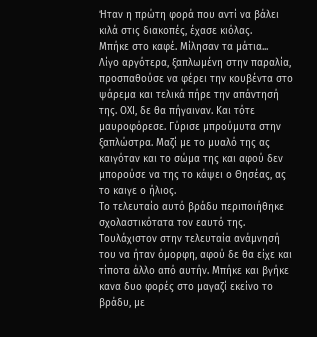Ήταν η πρώτη φορά που αντί να βάλει κιλά στις διακοπές, έχασε κιόλας.
Μπήκε στο καφέ. Μίλησαν τα μάτια...
Λίγο αργότερα, ξαπλωμένη στην παραλία, προσπαθούσε να φέρει την κουβέντα στο ψάρεμα και τελικά πήρε την απάντησή της. ΟΧΙ, δε θα πήγαιναν. Και τότε μαυροφόρεσε. Γύρισε μπρούμυτα στην ξαπλώστρα. Μαζί με το μυαλό της ας καιγόταν και το σώμα της και αφού δεν μπορούσε να της το κάψει ο Θησέας, ας το καιγε ο ήλιος.
Το τελευταίο αυτό βράδυ περιποιήθηκε σχολαστικότατα τον εαυτό της. Τουλάχιστον στην τελευταία ανάμνησή του να ήταν όμορφη, αφού δε θα είχε και τίποτα άλλο από αυτήν. Μπήκε και βγήκε κανα δυο φορές στο μαγαζί εκείνο το βράδυ, με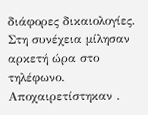διάφορες δικαιολογίες. Στη συνέχεια μίλησαν αρκετή ώρα στο τηλέφωνο. Αποχαιρετίστηκαν .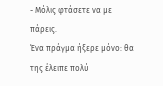- Μόλις φτάσετε να με πάρεις.
Ένα πράγμα ήξερε μόνο: θα της έλειπε πολύ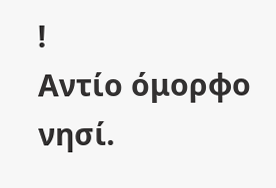!
Αντίο όμορφο νησί.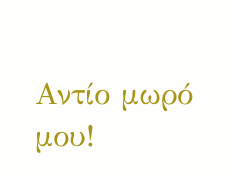Αντίο μωρό μου!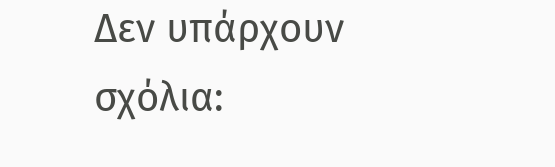Δεν υπάρχουν σχόλια: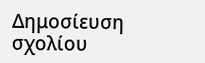Δημοσίευση σχολίου